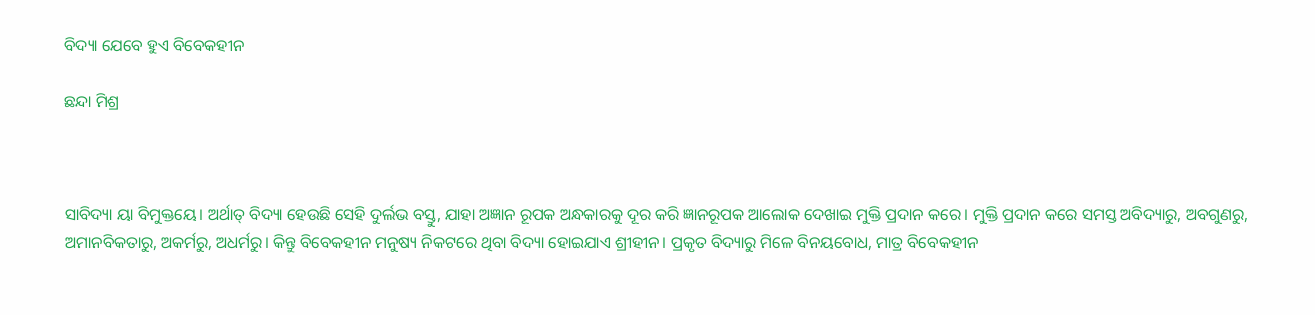ବିଦ୍ୟା ଯେବେ ହୁଏ ବିବେକହୀନ

ଛନ୍ଦା ମିଶ୍ର



ସାବିଦ୍ୟା ୟା ବିମୁକ୍ତୟେ। ଅର୍ଥାତ୍‌ ବିଦ୍ୟା ହେଉଛି ସେହି ଦୁର୍ଲଭ ବସ୍ତୁ, ଯାହା ଅଜ୍ଞାନ ରୂପକ ଅନ୍ଧକାରକୁ ଦୂର କରି ଜ୍ଞାନରୂପକ ଆଲୋକ ଦେଖାଇ ମୁକ୍ତି ପ୍ରଦାନ କରେ। ମୁକ୍ତି ପ୍ରଦାନ କରେ ସମସ୍ତ ଅବିଦ୍ୟାରୁ, ଅବଗୁଣରୁ, ଅମାନବିକତାରୁ, ଅକର୍ମରୁ, ଅଧର୍ମରୁ। କିନ୍ତୁ ବିବେକହୀନ ମନୁଷ୍ୟ ନିକଟରେ ଥିବା ବିଦ୍ୟା ହୋଇଯାଏ ଶ୍ରୀହୀନ। ପ୍ରକୃତ ବିଦ୍ୟାରୁ ମିଳେ ବିନୟବୋଧ, ମାତ୍ର ବିବେକହୀନ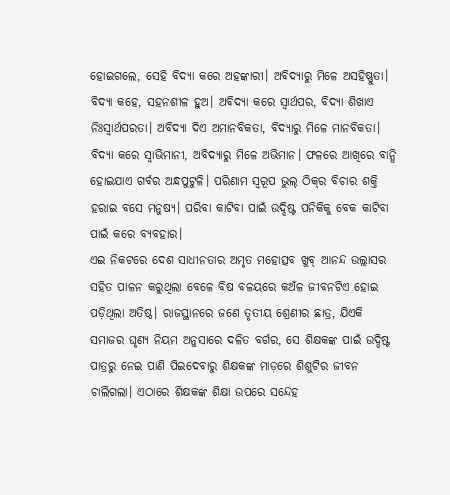ହୋଇଗଲେ, ସେହି ବିଦ୍ୟା କରେ ଅହଙ୍କାରୀ। ଅବିଦ୍ୟାରୁ ମିଳେ ଅସହିଷ୍ଣୁତା। ବିଦ୍ୟା କହେ, ସହନଶୀଳ ହୁଅ। ଅବିଦ୍ୟା କରେ ସ୍ବାର୍ଥପର, ବିଦ୍ୟା ଶିଖାଏ ନିଃସ୍ବାର୍ଥପରତା। ଅବିଦ୍ୟା ଦିଏ ଅମାନବିକତା, ବିଦ୍ୟାରୁ ମିଳେ ମାନବିକତା। ବିଦ୍ୟା କରେ ସ୍ବାଭିମାନୀ, ଅବିଦ୍ୟାରୁ ମିଳେ ଅଭିମାନ। ଫଳରେ ଆଖିରେ ବାନ୍ଧି ହୋଇଯାଏ ଗର୍ବର ଅନ୍ଧପୁଟୁଳି। ପରିଣାମ ସ୍ବରୂପ ଭୁଲ୍‌ ଠିକ୍‌ର ବିଚାର ଶକ୍ତି ହରାଇ ବସେ ମନୁଷ୍ୟ। ପରିବା କାଟିବା ପାଇଁ ଉଦ୍ଦିଷ୍ଟ ପନିକିକୁ ବେକ କାଟିବା ପାଇଁ କରେ ବ୍ୟବହାର।
ଏଇ ନିକଟରେ ଦେଶ ସାଧୀନତାର ଅମୃତ ମହୋତ୍ସବ ଖୁବ୍‌ ଆନନ୍ଦ ଉଲ୍ଲାସର ସହିତ ପାଳନ କରୁଥିଲା ବେଳେ ବିଷ ବଳୟରେ କଅଁଳ ଜୀବନଟିଏ ହୋଇ ପଡ଼ିଥିଲା ଅତିଷ୍ଠ। ରାଜସ୍ଥାନରେ ଜଣେ ତୃତୀୟ ଶ୍ରେଣୀର ଛାତ୍ର, ଯିଏକି ସମାଜର ଘୃଣ୍ୟ ନିୟମ ଅନୁସାରେ ଦଳିତ ବର୍ଗର, ସେ ଶିକ୍ଷକଙ୍କ ପାଇଁ ଉଦ୍ଦିଷ୍ଟ ପାତ୍ରରୁ ନେଇ ପାଣି ପିଇଦେବାରୁ ଶିକ୍ଷକଙ୍କ ମାଡ଼ରେ ଶିଶୁଟିର ଜୀବନ ଚାଲିଗଲା। ଏଠାରେ ଶିକ୍ଷକଙ୍କ ଶିକ୍ଷା ଉପରେ ସନ୍ଦେହ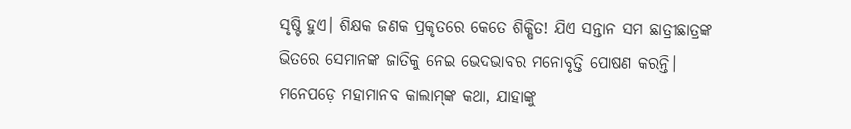ସୃଷ୍ଟି ହୁଏ। ଶିକ୍ଷକ ଜଣକ ପ୍ରକୃତରେ କେତେ ଶିକ୍ଷିତ! ଯିଏ ସନ୍ତାନ ସମ ଛାତ୍ରୀଛାତ୍ରଙ୍କ ଭିତରେ ସେମାନଙ୍କ ଜାତିକୁ ନେଇ ଭେଦଭାବର ମନୋବୃତ୍ତି ପୋଷଣ କରନ୍ତି। ମନେପଡ଼େ ମହାମାନବ କାଲାମ୍‌ଙ୍କ କଥା, ଯାହାଙ୍କୁ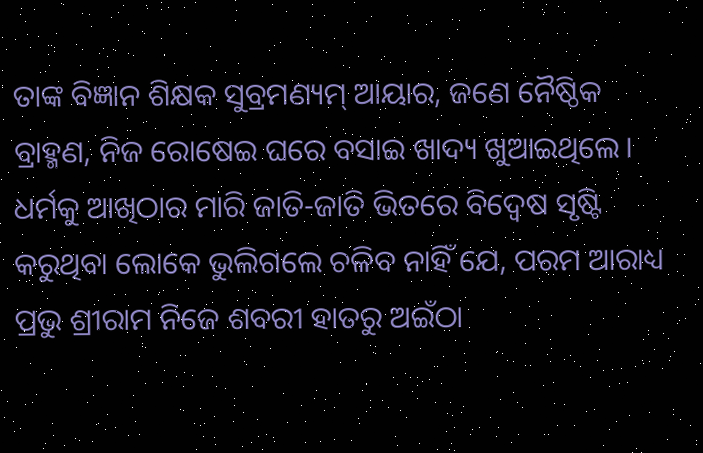ତାଙ୍କ ବିଜ୍ଞାନ ଶିକ୍ଷକ ସୁବ୍ରମଣ୍ୟମ୍‌ ଆୟାର, ଜଣେ ନୈଷ୍ଠିକ ବ୍ରାହ୍ମଣ, ନିଜ ରୋଷେଇ ଘରେ ବସାଇ ଖାଦ୍ୟ ଖୁଆଇଥିଲେ। ଧର୍ମକୁ ଆଖିଠାର ମାରି ଜାତି-ଜାତି ଭିତରେ ବିଦ୍ୱେଷ ସୃଷ୍ଟି କରୁଥିବା ଲୋକେ ଭୁଲିଗଲେ ଚଳିବ ନାହିଁ ଯେ, ପରମ ଆରାଧ୍ୟ ପ୍ରଭୁ ଶ୍ରୀରାମ ନିଜେ ଶବରୀ ହାତରୁ ଅଇଁଠା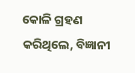କୋଳି ଗ୍ରହଣ କରିଥିଲେ, ବିଜ୍ଞାନୀ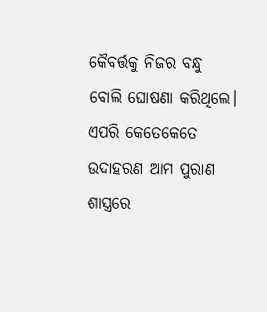କୈବର୍ତ୍ତକୁ ନିଜର ବନ୍ଧୁ ବୋଲି ଘୋଷଣା କରିଥିଲେ। ଏପରି କେତେକେତେ ଉଦାହରଣ ଆମ ପୁରାଣ ଶାସ୍ତ୍ରରେ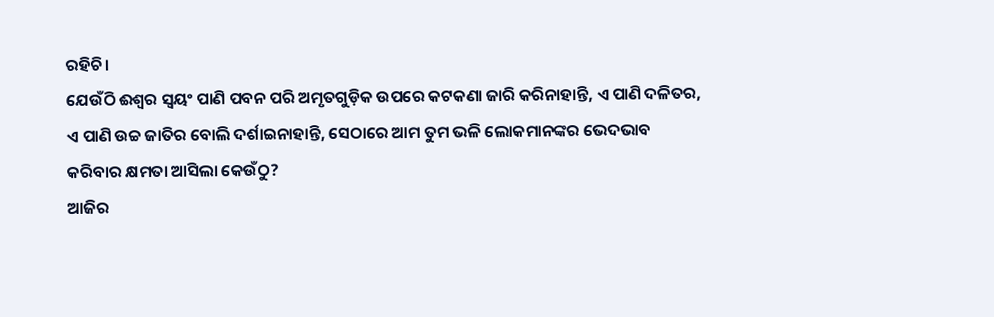ରହିଚି।
ଯେଉଁଠି ଈଶ୍ୱର ସ୍ବୟଂ ପାଣି ପବନ ପରି ଅମୃତଗୁଡ଼ିକ ଉପରେ କଟକଣା ଜାରି କରିନାହାନ୍ତି, ଏ ପାଣି ଦଳିତର, ଏ ପାଣି ଉଚ୍ଚ ଜାତିର ବୋଲି ଦର୍ଶାଇନାହାନ୍ତି, ସେଠାରେ ଆମ ତୁମ ଭଳି ଲୋକମାନଙ୍କର ଭେଦଭାବ କରିବାର କ୍ଷମତା ଆସିଲା କେଉଁଠୁ?
ଆଜିର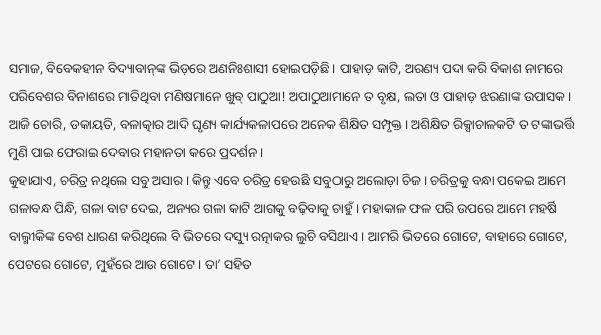ସମାଜ, ବିବେକହୀନ ବିଦ୍ୟାବାନ୍‌ଙ୍କ ଭିଡ଼ରେ ଅଣନିଃଶାସୀ ହୋଇପଡ଼ିଛି। ପାହାଡ଼ କାଟି, ଅରଣ୍ୟ ପଦା କରି ବିକାଶ ନାମରେ ପରିବେଶର ବିନାଶରେ ମାତିଥିବା ମଣିଷମାନେ ଖୁବ୍‌ ପାଠୁଆ! ଅପାଠୁଆମାନେ ତ ବୃକ୍ଷ, ଲତା ଓ ପାହାଡ଼ ଝରଣାଙ୍କ ଉପାସକ। ଆଜି ଚୋରି, ଡକାୟତି, ବଳାତ୍କାର ଆଦି ଘୃଣ୍ୟ କାର୍ଯ୍ୟକଳାପରେ ଅନେକ ଶିକ୍ଷିତ ସମ୍ପୃକ୍ତ। ଅଶିକ୍ଷିତ ରିକ୍ସାଚାଳକଟି ତ ଟଙ୍କାଭର୍ତ୍ତି ମୁଣି ପାଇ ଫେରାଇ ଦେବାର ମହାନତା କରେ ପ୍ରଦର୍ଶନ।
କୁହାଯାଏ, ଚରିତ୍ର ନଥିଲେ ସବୁ ଅସାର। କିନ୍ତୁ ଏବେ ଚରିତ୍ର ହେଉଛି ସବୁଠାରୁ ଅଲୋଡ଼ା ଚିଜ। ଚରିତ୍ରକୁ ବନ୍ଧା ପକେଇ ଆମେ ଗଳାବନ୍ଧ ପିନ୍ଧି, ଗଳା ବାଟ ଦେଇ, ଅନ୍ୟର ଗଳା କାଟି ଆଗକୁ ବଢ଼ିବାକୁ ଚାହୁଁ। ମହାକାଳ ଫଳ ପରି ଉପରେ ଆମେ ମହର୍ଷି ବାଲ୍ମୀକିଙ୍କ ବେଶ ଧାରଣ କରିଥିଲେ ବି ଭିତରେ ଦସ୍ୟୁ ରତ୍ନାକର ଲୁଚି ବସିଥାଏ। ଆମରି ଭିତରେ ଗୋଟେ, ବାହାରେ ଗୋଟେ, ପେଟରେ ଗୋଟେ, ମୁହଁରେ ଆଉ ଗୋଟେ। ତା’ ସହିତ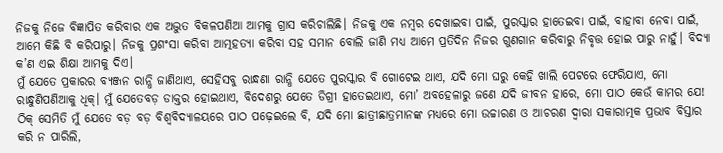ନିଜକୁ ନିଜେ ବିଜ୍ଞାପିତ କରିବାର ଏକ ଅଦ୍ଭୁତ ବିକଳପଣିଆ ଆମକୁ ଗ୍ରାସ କରିଚାଲିଛି। ନିଜକୁ ଏକ ନମ୍ବର ଦେଖାଇବା ପାଇଁ, ପୁରସ୍କାର ହାତେଇବା ପାଇଁ, ବାହାବା ନେବା ପାଇଁ, ଆମେ କିଛି ବି କରିପାରୁ। ନିଜକୁ ପ୍ରଶଂସା କରିବା ଆତ୍ମହତ୍ୟା କରିବା ସହ ସମାନ ବୋଲି ଜାଣି ମଧ୍ୟ ଆମେ ପ୍ରତିଦିନ ନିଜର ଗୁଣଗାନ କରିବାରୁ ନିବୃତ୍ତ ହୋଇ ପାରୁ ନାହୁଁ। ବିଦ୍ୟା କ’ଣ ଏଇ ଶିକ୍ଷା ଆମକୁ ଦିଏ।
ମୁଁ ଯେତେ ପ୍ରକାରର ବ୍ୟଞ୍ଜନ ରାନ୍ଧି ଜାଣିଥାଏ, ସେହିସବୁ ରାନ୍ଧଣା ରାନ୍ଧି ଯେତେ ପୁରସ୍କାର ବି ଗୋଟେଇ ଥାଏ, ଯଦି ମୋ ଘରୁ କେହି ଖାଲି ପେଟରେ ଫେରିଯାଏ, ମୋ ରାନ୍ଧୁଣିପଣିଆକୁ ଧିକ୍‌। ମୁଁ ଯେତେବଡ଼ ଡାକ୍ତର ହୋଇଥାଏ, ବିଦେଶରୁ ଯେତେ ଡିଗ୍ରୀ ହାତେଇଥାଏ, ମୋ’ ଅବହେଳାରୁ ଜଣେ ଯଦି ଜୀବନ ହାରେ, ମୋ ପାଠ କେଉଁ କାମର ଯେ! ଠିକ୍‌ ସେମିତି ମୁଁ ଯେତେ ବଡ଼ ବଡ଼ ବିଶ୍ୱବିଦ୍ୟାଳୟରେ ପାଠ ପଢ଼େଇଲେ ବି, ଯଦି ମୋ ଛାତ୍ରୀଛାତ୍ରମାନଙ୍କ ମଧ୍ୟରେ ମୋ ଉଚ୍ଚାରଣ ଓ ଆଚରଣ ଦ୍ୱାରା ସକାରାତ୍ମକ ପ୍ରଭାବ ବିସ୍ତାର କରି ନ ପାରିଲି,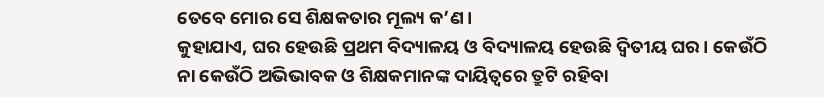ତେବେ ମୋର ସେ ଶିକ୍ଷକତାର ମୂଲ୍ୟ କ’ଣ।
କୁହାଯାଏ, ଘର ହେଉଛି ପ୍ରଥମ ବିଦ୍ୟାଳୟ ଓ ବିଦ୍ୟାଳୟ ହେଉଛି ଦ୍ୱିତୀୟ ଘର। କେଉଁଠି ନା କେଉଁଠି ଅଭିଭାବକ ଓ ଶିକ୍ଷକମାନଙ୍କ ଦାୟିତ୍ୱରେ ତ୍ରୁଟି ରହିବା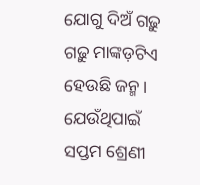ଯୋଗୁ ଦିଅଁ ଗଢ଼ୁ ଗଢ଼ୁ ମାଙ୍କଡ଼ଟିଏ ହେଉଛି ଜନ୍ମ। ଯେଉଁଥିପାଇଁ ସପ୍ତମ ଶ୍ରେଣୀ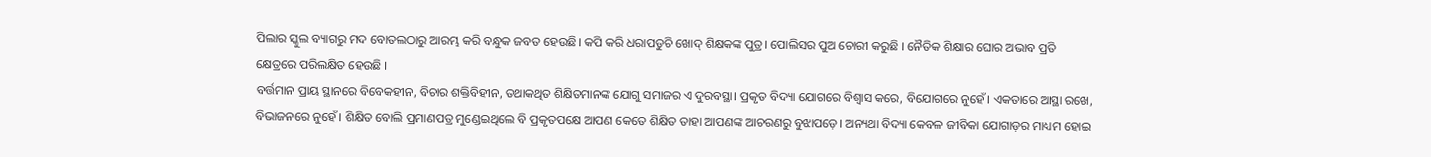ପିଲାର ସ୍କୁଲ ବ୍ୟାଗରୁ ମଦ ବୋତଲଠାରୁ ଆରମ୍ଭ କରି ବନ୍ଧୁକ ଜବତ ହେଉଛି। କପି କରି ଧରାପଡୁଚି ଖୋଦ୍‌ ଶିକ୍ଷକଙ୍କ ପୁତ୍ର। ପୋଲିସର ପୁଅ ଚୋରୀ କରୁଛି । ନୈତିକ ଶିକ୍ଷାର ଘୋର ଅଭାବ ପ୍ରତି କ୍ଷେତ୍ରରେ ପରିଲକ୍ଷିତ ହେଉଛି ।
ବର୍ତ୍ତମାନ ପ୍ରାୟ ସ୍ଥାନରେ ବିବେକହୀନ, ବିଚାର ଶକ୍ତିବିହୀନ, ତଥାକଥିତ ଶିକ୍ଷିତମାନଙ୍କ ଯୋଗୁ ସମାଜର ଏ ଦୁରବସ୍ଥା। ପ୍ରକୃତ ବିଦ୍ୟା ଯୋଗରେ ବିଶ୍ବାସ କରେ, ବିଯୋଗରେ ନୁହେଁ। ଏକତାରେ ଆସ୍ଥା ରଖେ, ବିଭାଜନରେ ନୁହେଁ। ଶିକ୍ଷିତ ବୋଲି ପ୍ରମାଣପତ୍ର ମୁଣ୍ଡେଇଥିଲେ ବି ପ୍ରକୃତପକ୍ଷେ ଆପଣ କେତେ ଶିକ୍ଷିତ ତାହା ଆପଣଙ୍କ ଆଚରଣରୁ ବୁଝାପଡ଼େ। ଅନ୍ୟଥା ବିଦ୍ୟା କେବଳ ଜୀବିକା ଯୋଗାଡ଼ର ମାଧ୍ୟମ ହୋଇ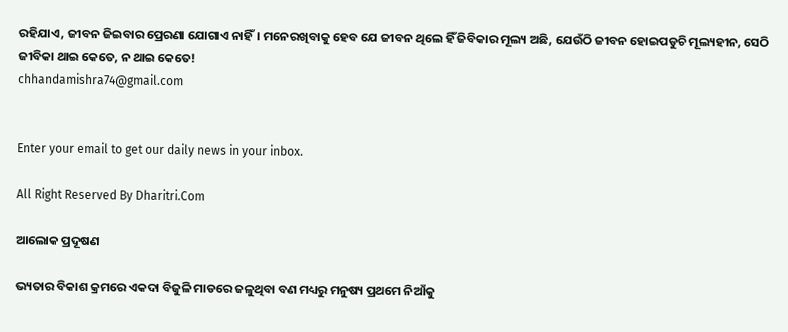ରହିଯାଏ, ଜୀବନ ଜିଇବାର ପ୍ରେରଣା ଯୋଗାଏ ନାହିଁ। ମନେରଖିବାକୁ ହେବ ଯେ ଜୀବନ ଥିଲେ ହିଁ ଜିବିକାର ମୂଲ୍ୟ ଅଛି, ଯେଉଁଠି ଜୀବନ ହୋଇପଡୁଚି ମୂଲ୍ୟହୀନ, ସେଠି ଜୀବିକା ଥାଇ କେତେ, ନ ଥାଇ କେତେ!
chhandamishra74@gmail.com


Enter your email to get our daily news in your inbox.

All Right Reserved By Dharitri.Com

ଆଲୋକ ପ୍ରଦୂଷଣ

ଭ୍ୟତାର ବିକାଶ କ୍ରମରେ ଏକଦା ବିଜୁଳି ମାଡରେ ଜଳୁଥିବା ବଣ ମଧ୍ୟରୁ ମନୁଷ୍ୟ ପ୍ରଥମେ ନିଆଁକୁ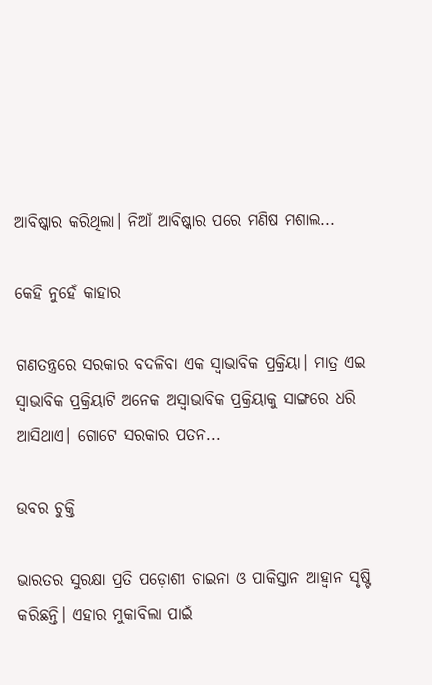ଆବିଷ୍କାର କରିଥିଲା। ନିଆଁ ଆବିଷ୍କାର ପରେ ମଣିଷ ମଶାଲ...

କେହି ନୁହେଁ କାହାର

ଗଣତନ୍ତ୍ରରେ ସରକାର ବଦଳିବା ଏକ ସ୍ବାଭାବିକ ପ୍ରକ୍ରିୟା। ମାତ୍ର ଏଇ ସ୍ବାଭାବିକ ପ୍ରକ୍ରିୟାଟି ଅନେକ ଅସ୍ବାଭାବିକ ପ୍ରକ୍ରିୟାକୁ ସାଙ୍ଗରେ ଧରି ଆସିଥାଏ। ଗୋଟେ ସରକାର ପତନ...

ଉବର ଚୁକ୍ତି

ଭାରତର ସୁରକ୍ଷା ପ୍ରତି ପଡ଼ୋଶୀ ଚାଇନା ଓ ପାକିସ୍ତାନ ଆହ୍ବାନ ସୃଷ୍ଟି କରିଛନ୍ତି। ଏହାର ମୁକାବିଲା ପାଇଁ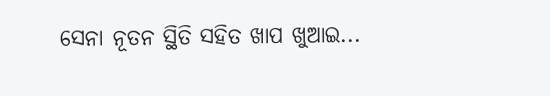ସେନା ନୂତନ ସ୍ଥିତି ସହିତ ଖାପ ଖୁଆଇ...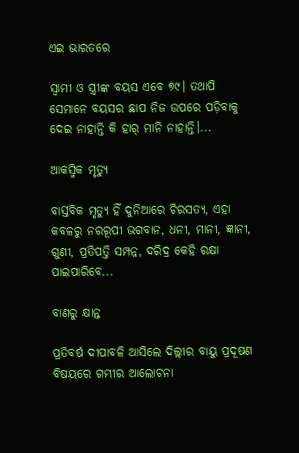ଏଇ ଭାରତରେ

ସ୍ବାମୀ ଓ ସ୍ତ୍ରୀଙ୍କ ବୟସ ଏବେ ୭୯। ତଥାପି ସେମାନେ ବୟସର ଛାପ ନିଜ ଉପରେ ପଡ଼ିବାକୁ ଦେଇ ନାହାନ୍ତି କି ହାର୍‌ ମାନି ନାହାନ୍ତି।...

ଆକସ୍ମିକ ମୃତ୍ୟୁ

ବାସ୍ତବିକ ମୃତ୍ୟୁ ହିଁ ଦୁନିଆରେ ଚିରସତ୍ୟ, ଏହା କବଳରୁ ନରରୂପୀ ଭଗବାନ, ଧନୀ, ମାନୀ, ଜ୍ଞାନୀ, ଗୁଣୀ, ପ୍ରତିପତ୍ତି ସମ୍ପନ୍ନ, ଦରିଦ୍ର କେହି ରକ୍ଷା ପାଇପାରିବେ...

ବାଣରୁ କ୍ଷାନ୍ତ

ପ୍ରତିବର୍ଷ ଦୀପାବଳି ଆସିଲେ ଦିଲ୍ଲୀର ବାୟୁ ପ୍ରଦୂଷଣ ବିଷୟରେ ଗମ୍ଭୀର ଆଲୋଚନା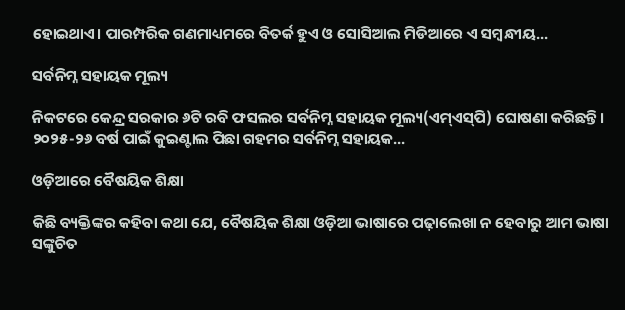ହୋଇଥାଏ। ପାରମ୍ପରିକ ଗଣମାଧ୍ୟମରେ ବିତର୍କ ହୁଏ ଓ ସୋସିଆଲ ମିଡିଆରେ ଏ ସମ୍ବନ୍ଧୀୟ...

ସର୍ବନିମ୍ନ ସହାୟକ ମୂଲ୍ୟ

ନିକଟରେ କେନ୍ଦ୍ର ସରକାର ୬ଟି ରବି ଫସଲର ସର୍ବନିମ୍ନ ସହାୟକ ମୂଲ୍ୟ(ଏମ୍‌ଏସ୍‌ପି) ଘୋଷଣା କରିଛନ୍ତି। ୨୦୨୫-୨୬ ବର୍ଷ ପାଇଁ କୁଇଣ୍ଟାଲ ପିଛା ଗହମର ସର୍ବନିମ୍ନ ସହାୟକ...

ଓଡ଼ିଆରେ ବୈଷୟିକ ଶିକ୍ଷା

କିଛି ବ୍ୟକ୍ତିଙ୍କର କହିବା କଥା ଯେ, ବୈଷୟିକ ଶିକ୍ଷା ଓଡ଼ିଆ ଭାଷାରେ ପଢ଼ାଲେଖା ନ ହେବାରୁ ଆମ ଭାଷା ସଙ୍କୁଚିତ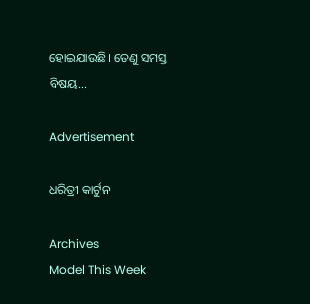ହୋଇଯାଉଛି। ତେଣୁ ସମସ୍ତ ବିଷୟ...

Advertisement

ଧରିତ୍ରୀ କାର୍ଟୁନ

Archives
Model This Week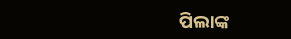ପିଲାଙ୍କ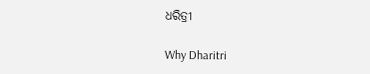ଧରିତ୍ରୀ

Why Dharitri